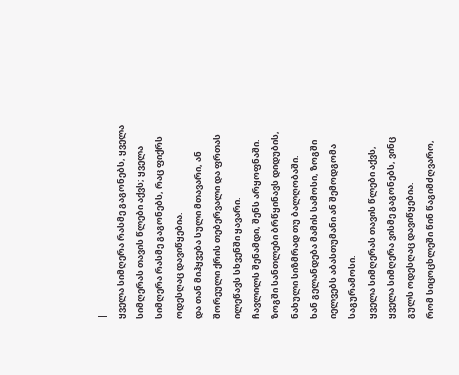|
ყველა სიმღერა რასმე გაგონებს, ყველა სიმღერას თავის წლები აქვს; ყველა სიმღერა რასმე გაგონებს, რაც ფიქრს ოდესღაც დავიწყებია.
და თან მიჰყვება სული მთავარი, ან შორეული ქრის თებერვალი და ფრთას ილეწავს სხვენში ყავარი.
ჩავლილს შენამდი, შენს არყოფნაში. ზოგში სანთლები ბრწყინავს დიდუბის, ნახული სიზმრად თუ ბალღობაში.
ხან გელანდება მამის სამოსი, ზოგში იელვებს აბასთუმანი ან შემოდგომა საგურამოსი.
ყველა სიმღერას თავის წლები აქვს, ყველა სიმღერა ვისმე გაგონებს, ვინც გულს ოდესღაც დავიწყებია.
რომ სიცოცხლეში წინ წაგიმძღვარო,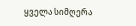ყველა სიმღერა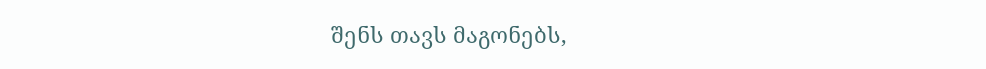შენს თავს მაგონებს,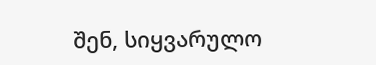შენ, სიყვარულო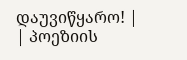დაუვიწყარო! |
| პოეზიის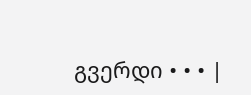გვერდი • • • |